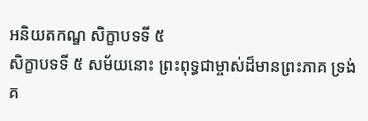អនិយតកណ្ឌ សិក្ខាបទទី ៥
សិក្ខាបទទី ៥ សម័យនោះ ព្រះពុទ្ធជាម្ចាស់ដ៏មានព្រះភាគ ទ្រង់គ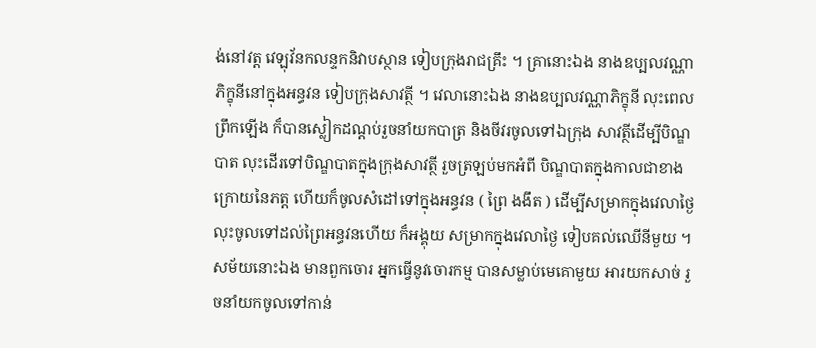ង់នៅវត្ត វេឡុវ័នកលន្ទកនិវាបស្ថាន ទៀបក្រុងរាជគ្រឹះ ។ គ្រានោះឯង នាងឧប្បលវណ្ណា ភិក្ខុនីនៅក្នុងអន្ធវន ទៀបក្រុងសាវត្ថី ។ វេលានោះឯង នាងឧប្បលវណ្ណាភិក្ខុនី លុះពេលព្រឹកឡើង ក៏បានស្លៀកដណ្តប់រួចនាំយកបាត្រ និងចីវរចូលទៅឯក្រុង សាវត្ថីដើម្បីបិណ្ឌបាត លុះដើរទៅបិណ្ឌបាតក្នុងក្រុងសាវត្ថី រួចត្រឡប់មកអំពី បិណ្ឌបាតក្នុងកាលជាខាងក្រោយនៃភត្ត ហើយក៏ចូលសំដៅទៅក្នុងអន្ធវន ( ព្រៃ ងងឹត ) ដើម្បីសម្រាកក្នុងវេលាថ្ងៃ លុះចូលទៅដល់ព្រៃអន្ធវនហើយ ក៏អង្គុយ សម្រាកក្នុងវេលាថ្ងៃ ទៀបគល់ឈើនីមួយ ។ សម័យនោះឯង មានពួកចោរ អ្នកធ្វើនូវចោរកម្ម បានសម្លាប់មេគោមួយ អារយកសាច់ រួចនាំយកចូលទៅកាន់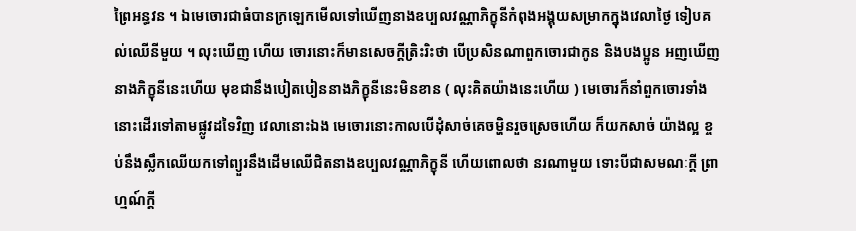ព្រៃអន្ធវន ។ ឯមេចោរជាធំបានក្រឡេកមើលទៅឃើញនាងឧប្បលវណ្ណាភិក្ខុនីកំពុងអង្គុយសម្រាកក្នុងវេលាថ្ងៃ ទៀបគល់ឈើនីមួយ ។ លុះឃើញ ហើយ ចោរនោះក៏មានសេចក្តីត្រិះរិះថា បើប្រសិនណាពួកចោរជាកូន និងបងប្អូន អញឃើញនាងភិក្ខុនីនេះហើយ មុខជានឹងបៀតបៀននាងភិក្ខុនីនេះមិនខាន ( លុះគិតយ៉ាងនេះហើយ ) មេចោរក៏នាំពួកចោរទាំងនោះដើរទៅតាមផ្លូវដទៃវិញ វេលានោះឯង មេចោរនោះកាលបើដុំសាច់គេចម្ហិនរួចស្រេចហើយ ក៏យកសាច់ យ៉ាងល្អ ខ្ចប់នឹងស្លឹកឈើយកទៅព្យួរនឹងដើមឈើជិតនាងឧប្បលវណ្ណាភិក្ខុនី ហើយពោលថា នរណាមួយ ទោះបីជាសមណៈក្តី ព្រាហ្មណ៍ក្តី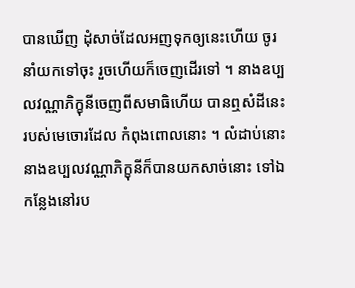បានឃើញ ដុំសាច់ដែលអញទុកឲ្យនេះហើយ ចូរនាំយកទៅចុះ រួចហើយក៏ចេញដើរទៅ ។ នាងឧប្បលវណ្ណាភិក្ខុនីចេញពីសមាធិហើយ បានឮសំដីនេះរបស់មេចោរដែល កំពុងពោលនោះ ។ លំដាប់នោះ នាងឧប្បលវណ្ណាភិក្ខុនីក៏បានយកសាច់នោះ ទៅឯកន្លែងនៅរប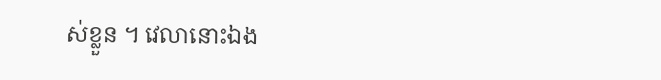ស់ខ្លួន ។ វេលានោះឯង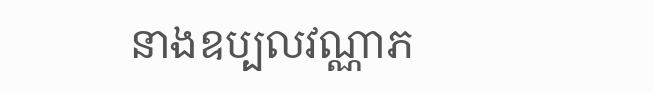នាងឧប្បលវណ្ណាភ